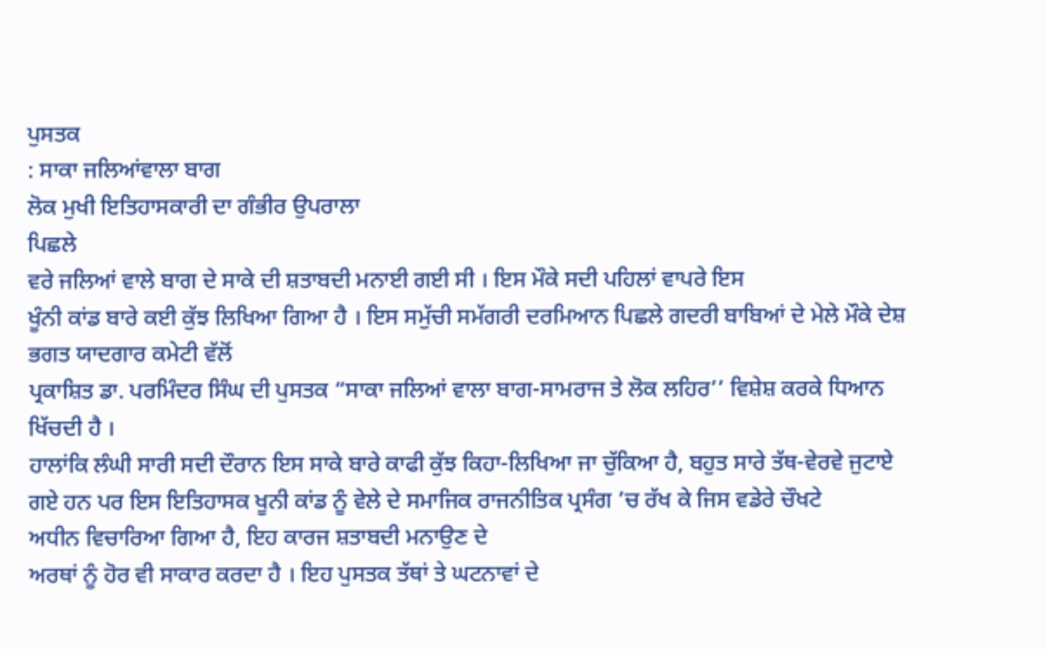ਪੁਸਤਕ
: ਸਾਕਾ ਜਲਿਆਂਵਾਲਾ ਬਾਗ
ਲੋਕ ਮੁਖੀ ਇਤਿਹਾਸਕਾਰੀ ਦਾ ਗੰਭੀਰ ਉਪਰਾਲਾ
ਪਿਛਲੇ
ਵਰੇ ਜਲਿਆਂ ਵਾਲੇ ਬਾਗ ਦੇ ਸਾਕੇ ਦੀ ਸ਼ਤਾਬਦੀ ਮਨਾਈ ਗਈ ਸੀ । ਇਸ ਮੌਕੇ ਸਦੀ ਪਹਿਲਾਂ ਵਾਪਰੇ ਇਸ
ਖੂੰਨੀ ਕਾਂਡ ਬਾਰੇ ਕਈ ਕੁੱਝ ਲਿਖਿਆ ਗਿਆ ਹੈ । ਇਸ ਸਮੁੱਚੀ ਸਮੱਗਰੀ ਦਰਮਿਆਨ ਪਿਛਲੇ ਗਦਰੀ ਬਾਬਿਆਂ ਦੇ ਮੇਲੇ ਮੌਕੇ ਦੇਸ਼ ਭਗਤ ਯਾਦਗਾਰ ਕਮੇਟੀ ਵੱਲੋਂ
ਪ੍ਰਕਾਸ਼ਿਤ ਡਾ. ਪਰਮਿੰਦਰ ਸਿੰਘ ਦੀ ਪੁਸਤਕ “ਸਾਕਾ ਜਲਿਆਂ ਵਾਲਾ ਬਾਗ-ਸਾਮਰਾਜ ਤੇ ਲੋਕ ਲਹਿਰ’’ ਵਿਸ਼ੇਸ਼ ਕਰਕੇ ਧਿਆਨ ਖਿੱਚਦੀ ਹੈ ।
ਹਾਲਾਂਕਿ ਲੰਘੀ ਸਾਰੀ ਸਦੀ ਦੌਰਾਨ ਇਸ ਸਾਕੇ ਬਾਰੇ ਕਾਫੀ ਕੁੱਝ ਕਿਹਾ-ਲਿਖਿਆ ਜਾ ਚੁੱਕਿਆ ਹੈ, ਬਹੁਤ ਸਾਰੇ ਤੱਥ-ਵੇਰਵੇ ਜੁਟਾਏ
ਗਏ ਹਨ ਪਰ ਇਸ ਇਤਿਹਾਸਕ ਖੂਨੀ ਕਾਂਡ ਨੂੰ ਵੇਲੇ ਦੇ ਸਮਾਜਿਕ ਰਾਜਨੀਤਿਕ ਪ੍ਰਸੰਗ ’ਚ ਰੱਖ ਕੇ ਜਿਸ ਵਡੇਰੇ ਚੌਖਟੇ
ਅਧੀਨ ਵਿਚਾਰਿਆ ਗਿਆ ਹੈ, ਇਹ ਕਾਰਜ ਸ਼ਤਾਬਦੀ ਮਨਾਉਣ ਦੇ
ਅਰਥਾਂ ਨੂੰ ਹੋਰ ਵੀ ਸਾਕਾਰ ਕਰਦਾ ਹੈ । ਇਹ ਪੁਸਤਕ ਤੱਥਾਂ ਤੇ ਘਟਨਾਵਾਂ ਦੇ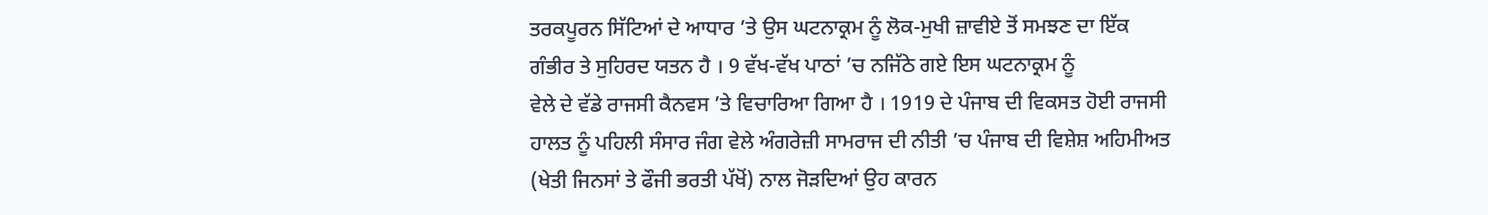ਤਰਕਪੂਰਨ ਸਿੱਟਿਆਂ ਦੇ ਆਧਾਰ ’ਤੇ ਉਸ ਘਟਨਾਕ੍ਰਮ ਨੂੰ ਲੋਕ-ਮੁਖੀ ਜ਼ਾਵੀਏ ਤੋਂ ਸਮਝਣ ਦਾ ਇੱਕ
ਗੰਭੀਰ ਤੇ ਸੁਹਿਰਦ ਯਤਨ ਹੈ । 9 ਵੱਖ-ਵੱਖ ਪਾਠਾਂ ’ਚ ਨਜਿੱਠੇ ਗਏ ਇਸ ਘਟਨਾਕ੍ਰਮ ਨੂੰ
ਵੇਲੇ ਦੇ ਵੱਡੇ ਰਾਜਸੀ ਕੈਨਵਸ ’ਤੇ ਵਿਚਾਰਿਆ ਗਿਆ ਹੈ । 1919 ਦੇ ਪੰਜਾਬ ਦੀ ਵਿਕਸਤ ਹੋਈ ਰਾਜਸੀ
ਹਾਲਤ ਨੂੰ ਪਹਿਲੀ ਸੰਸਾਰ ਜੰਗ ਵੇਲੇ ਅੰਗਰੇਜ਼ੀ ਸਾਮਰਾਜ ਦੀ ਨੀਤੀ ’ਚ ਪੰਜਾਬ ਦੀ ਵਿਸ਼ੇਸ਼ ਅਹਿਮੀਅਤ
(ਖੇਤੀ ਜਿਨਸਾਂ ਤੇ ਫੌਜੀ ਭਰਤੀ ਪੱਖੋਂ) ਨਾਲ ਜੋੜਦਿਆਂ ਉਹ ਕਾਰਨ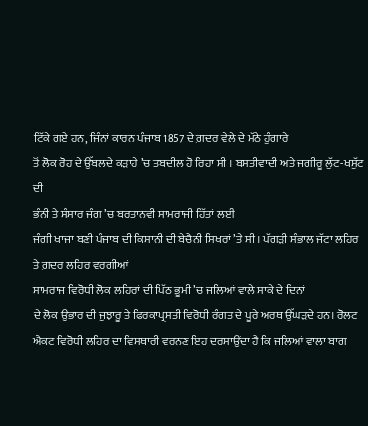ਟਿੱਕੇ ਗਏ ਹਨ, ਜਿੰਨਾਂ ਕਾਰਨ ਪੰਜਾਬ 1857 ਦੇ ਗ਼ਦਰ ਵੇਲੇ ਦੇ ਮੱਠੇ ਹੁੰਗਾਰੇ
ਤੋਂ ਲੋਕ ਰੋਹ ਦੇ ਉੱਬਲਦੇ ਕੜਾਹੇ ’ਚ ਤਬਦੀਲ ਹੋ ਰਿਹਾ ਸੀ । ਬਸਤੀਵਾਦੀ ਅਤੇ ਜਗੀਰੂ ਲੁੱਟ-ਖਸੁੱਟ ਦੀ
ਭੰਨੀ ਤੇ ਸੰਸਾਰ ਜੰਗ ’ਚ ਬਰਤਾਨਵੀ ਸਾਮਰਾਜੀ ਹਿੱਤਾਂ ਲਈ
ਜੰਗੀ ਖਾਜਾ ਬਣੀ ਪੰਜਾਬ ਦੀ ਕਿਸਾਨੀ ਦੀ ਬੇਚੈਨੀ ਸਿਖਰਾਂ ’ਤੇ ਸੀ। ਪੱਗੜੀ ਸੰਭਾਲ ਜੱਟਾ ਲਹਿਰ ਤੇ ਗ਼ਦਰ ਲਹਿਰ ਵਰਗੀਆਂ
ਸਾਮਰਾਜ ਵਿਰੋਧੀ ਲੋਕ ਲਹਿਰਾਂ ਦੀ ਪਿੱਠ ਭੂਮੀ ’ਚ ਜਲਿਆਂ ਵਾਲੇ ਸਾਕੇ ਦੇ ਦਿਨਾਂ
ਦੇ ਲੋਕ ਉਭਾਰ ਦੀ ਜੁਝਾਰੂ ਤੇ ਫਿਰਕਾਪ੍ਰਸਤੀ ਵਿਰੋਧੀ ਰੰਗਤ ਦੇ ਪੂਰੇ ਅਰਥ ਉੱਘੜਦੇ ਹਨ। ਰੋਲਟ
ਐਕਟ ਵਿਰੋਧੀ ਲਹਿਰ ਦਾ ਵਿਸਥਾਰੀ ਵਰਨਣ ਇਹ ਦਰਸਾਉਂਦਾ ਹੈ ਕਿ ਜਲਿਆਂ ਵਾਲਾ ਬਾਗ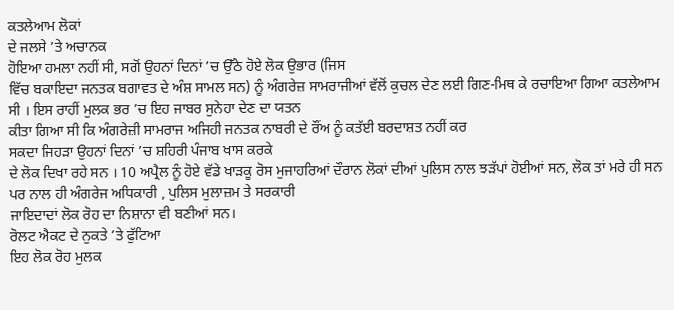ਕਤਲੇਆਮ ਲੋਕਾਂ
ਦੇ ਜਲਸੇ ’ਤੇ ਅਚਾਨਕ
ਹੋਇਆ ਹਮਲਾ ਨਹੀਂ ਸੀ, ਸਗੋਂ ਉਹਨਾਂ ਦਿਨਾਂ ’ਚ ਉੱਠੇ ਹੋਏ ਲੋਕ ਉਭਾਰ (ਜਿਸ
ਵਿੱਚ ਬਕਾਇਦਾ ਜਨਤਕ ਬਗਾਵਤ ਦੇ ਅੰਸ਼ ਸਾਮਲ ਸਨ) ਨੂੰ ਅੰਗਰੇਜ਼ ਸਾਮਰਾਜੀਆਂ ਵੱਲੋਂ ਕੁਚਲ ਦੇਣ ਲਈ ਗਿਣ-ਮਿਥ ਕੇ ਰਚਾਇਆ ਗਿਆ ਕਤਲੇਆਮ
ਸੀ । ਇਸ ਰਾਹੀਂ ਮੁਲਕ ਭਰ ’ਚ ਇਹ ਜਾਬਰ ਸੁਨੇਹਾ ਦੇਣ ਦਾ ਯਤਨ
ਕੀਤਾ ਗਿਆ ਸੀ ਕਿ ਅੰਗਰੇਜ਼ੀ ਸਾਮਰਾਜ ਅਜਿਹੀ ਜਨਤਕ ਨਾਬਰੀ ਦੇ ਰੌਂਅ ਨੂੰ ਕਤੱਈ ਬਰਦਾਸ਼ਤ ਨਹੀਂ ਕਰ
ਸਕਦਾ ਜਿਹੜਾ ਉਹਨਾਂ ਦਿਨਾਂ ’ਚ ਸ਼ਹਿਰੀ ਪੰਜਾਬ ਖਾਸ ਕਰਕੇ
ਦੇ ਲੋਕ ਦਿਖਾ ਰਹੇ ਸਨ । 10 ਅਪ੍ਰੈਲ ਨੂੰ ਹੋਏ ਵੱਡੇ ਖਾੜਕੂ ਰੋਸ ਮੁਜਾਹਰਿਆਂ ਦੌਰਾਨ ਲੋਕਾਂ ਦੀਆਂ ਪੁਲਿਸ ਨਾਲ ਝੜੱਪਾਂ ਹੋਈਆਂ ਸਨ, ਲੋਕ ਤਾਂ ਮਰੇ ਹੀ ਸਨ ਪਰ ਨਾਲ ਹੀ ਅੰਗਰੇਜ ਅਧਿਕਾਰੀ , ਪੁਲਿਸ ਮੁਲਾਜ਼ਮ ਤੇ ਸਰਕਾਰੀ
ਜਾਇਦਾਦਾਂ ਲੋਕ ਰੋਹ ਦਾ ਨਿਸ਼ਾਨਾ ਵੀ ਬਣੀਆਂ ਸਨ।
ਰੋਲਟ ਐਕਟ ਦੇ ਨੁਕਤੇ ’ਤੇ ਫੁੱਟਿਆ
ਇਹ ਲੋਕ ਰੋਹ ਮੁਲਕ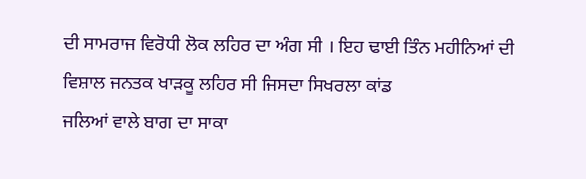ਦੀ ਸਾਮਰਾਜ ਵਿਰੋਧੀ ਲੋਕ ਲਹਿਰ ਦਾ ਅੰਗ ਸੀ । ਇਹ ਢਾਈ ਤਿੰਨ ਮਹੀਨਿਆਂ ਦੀ ਵਿਸ਼ਾਲ ਜਨਤਕ ਖਾੜਕੂ ਲਹਿਰ ਸੀ ਜਿਸਦਾ ਸਿਖਰਲਾ ਕਾਂਡ
ਜਲਿਆਂ ਵਾਲੇ ਬਾਗ ਦਾ ਸਾਕਾ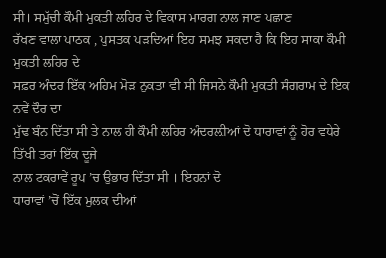ਸੀ। ਸਮੁੱਚੀ ਕੌਮੀ ਮੁਕਤੀ ਲਹਿਰ ਦੇ ਵਿਕਾਸ ਮਾਰਗ ਨਾਲ ਜਾਣ ਪਛਾਣ
ਰੱਖਣ ਵਾਲਾ ਪਾਠਕ , ਪੁਸਤਕ ਪੜਦਿਆਂ ਇਹ ਸਮਝ ਸਕਦਾ ਹੈ ਕਿ ਇਹ ਸਾਕਾ ਕੌਮੀ ਮੁਕਤੀ ਲਹਿਰ ਦੇ
ਸਫ਼ਰ ਅੰਦਰ ਇੱਕ ਅਹਿਮ ਮੋੜ ਨੁਕਤਾ ਵੀ ਸੀ ਜਿਸਨੇ ਕੌਮੀ ਮੁਕਤੀ ਸੰਗਰਾਮ ਦੇ ਇਕ ਨਵੇਂ ਦੌਰ ਦਾ
ਮੁੱਢ ਬੰਨ ਦਿੱਤਾ ਸੀ ਤੇ ਨਾਲ ਹੀ ਕੌਮੀ ਲਹਿਰ ਅੰਦਰਲ਼ੀਆਂ ਦੋ ਧਾਰਾਵਾਂ ਨੂੰ ਹੋਰ ਵਧੇਰੇ ਤਿੱਖੀ ਤਰਾਂ ਇੱਕ ਦੂਜੇ
ਨਾਲ ਟਕਰਾਵੇਂ ਰੂਪ ’ਚ ਉਭਾਰ ਦਿੱਤਾ ਸੀ । ਇਹਨਾਂ ਦੋ
ਧਾਰਾਵਾਂ ’ਚੋਂ ਇੱਕ ਮੁਲਕ ਦੀਆਂ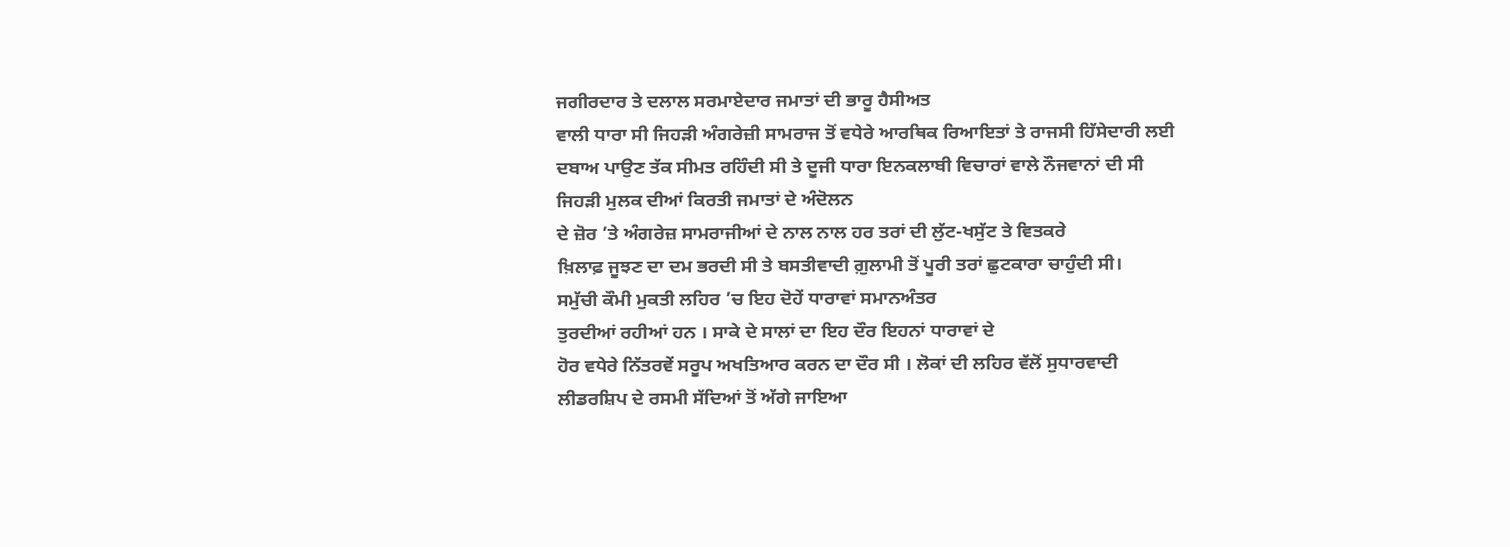ਜਗੀਰਦਾਰ ਤੇ ਦਲਾਲ ਸਰਮਾਏਦਾਰ ਜਮਾਤਾਂ ਦੀ ਭਾਰੂ ਹੈਸੀਅਤ
ਵਾਲੀ ਧਾਰਾ ਸੀ ਜਿਹੜੀ ਅੰਗਰੇਜ਼ੀ ਸਾਮਰਾਜ ਤੋਂ ਵਧੇਰੇ ਆਰਥਿਕ ਰਿਆਇਤਾਂ ਤੇ ਰਾਜਸੀ ਹਿੱਸੇਦਾਰੀ ਲਈ
ਦਬਾਅ ਪਾਉਣ ਤੱਕ ਸੀਮਤ ਰਹਿੰਦੀ ਸੀ ਤੇ ਦੂਜੀ ਧਾਰਾ ਇਨਕਲਾਬੀ ਵਿਚਾਰਾਂ ਵਾਲੇ ਨੌਜਵਾਨਾਂ ਦੀ ਸੀ
ਜਿਹੜੀ ਮੁਲਕ ਦੀਆਂ ਕਿਰਤੀ ਜਮਾਤਾਂ ਦੇ ਅੰਦੋਲਨ
ਦੇ ਜ਼ੋਰ ’ਤੇ ਅੰਗਰੇਜ਼ ਸਾਮਰਾਜੀਆਂ ਦੇ ਨਾਲ ਨਾਲ ਹਰ ਤਰਾਂ ਦੀ ਲੁੱਟ-ਖਸੁੱਟ ਤੇ ਵਿਤਕਰੇ
ਖ਼ਿਲਾਫ਼ ਜੂਝਣ ਦਾ ਦਮ ਭਰਦੀ ਸੀ ਤੇ ਬਸਤੀਵਾਦੀ ਗ਼ੁਲਾਮੀ ਤੋਂ ਪੂਰੀ ਤਰਾਂ ਛੁਟਕਾਰਾ ਚਾਹੁੰਦੀ ਸੀ।
ਸਮੁੱਚੀ ਕੌਮੀ ਮੁਕਤੀ ਲਹਿਰ ’ਚ ਇਹ ਦੋਹੇਂ ਧਾਰਾਵਾਂ ਸਮਾਨਅੰਤਰ
ਤੁਰਦੀਆਂ ਰਹੀਆਂ ਹਨ । ਸਾਕੇ ਦੇ ਸਾਲਾਂ ਦਾ ਇਹ ਦੌਰ ਇਹਨਾਂ ਧਾਰਾਵਾਂ ਦੇ
ਹੋਰ ਵਧੇਰੇ ਨਿੱਤਰਵੇਂ ਸਰੂਪ ਅਖਤਿਆਰ ਕਰਨ ਦਾ ਦੌਰ ਸੀ । ਲੋਕਾਂ ਦੀ ਲਹਿਰ ਵੱਲੋਂ ਸੁਧਾਰਵਾਦੀ
ਲੀਡਰਸ਼ਿਪ ਦੇ ਰਸਮੀ ਸੱਦਿਆਂ ਤੋਂ ਅੱਗੇ ਜਾਇਆ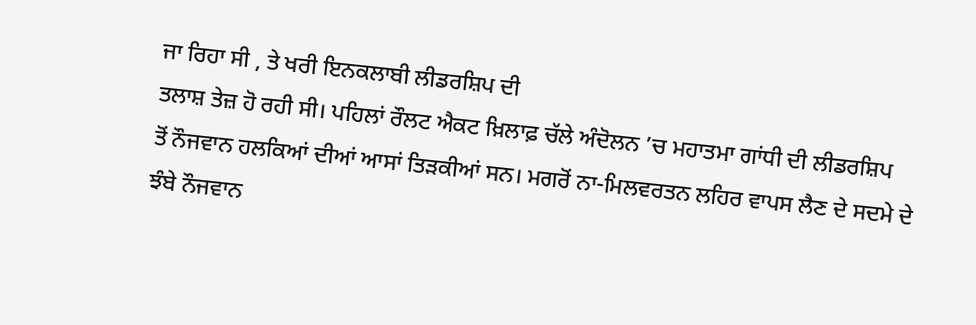ਜਾ ਰਿਹਾ ਸੀ , ਤੇ ਖਰੀ ਇਨਕਲਾਬੀ ਲੀਡਰਸ਼ਿਪ ਦੀ
ਤਲਾਸ਼ ਤੇਜ਼ ਹੋ ਰਹੀ ਸੀ। ਪਹਿਲਾਂ ਰੌਲਟ ਐਕਟ ਖ਼ਿਲਾਫ਼ ਚੱਲੇ ਅੰਦੋਲਨ ’ਚ ਮਹਾਤਮਾ ਗਾਂਧੀ ਦੀ ਲੀਡਰਸ਼ਿਪ
ਤੋਂ ਨੌਜਵਾਨ ਹਲਕਿਆਂ ਦੀਆਂ ਆਸਾਂ ਤਿੜਕੀਆਂ ਸਨ। ਮਗਰੋਂ ਨਾ-ਮਿਲਵਰਤਨ ਲਹਿਰ ਵਾਪਸ ਲੈਣ ਦੇ ਸਦਮੇ ਦੇ
ਝੰਬੇ ਨੌਜਵਾਨ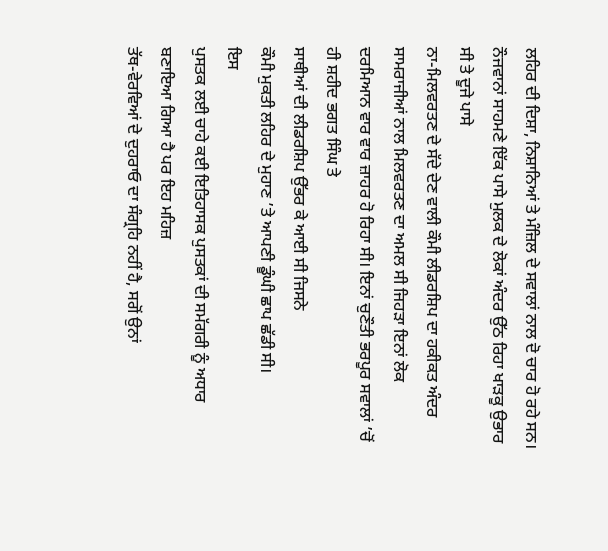ਲਹਿਰ ਦੀ ਦਿਸ਼ਾ, ਨਿਸ਼ਾਨਿਆਂ ਤੇ ਮੰਜ਼ਿਲ ਦੇ ਸਵਾਲਾਂ ਨਾਲ ਦੋ ਚਾਰ ਹੋ ਰਹੇ ਸਨ।
ਨੌਜਵਾਨਾਂ ਸਾਹਮਣੇ ਇੱਕ ਪਾਸੇ ਮੁਲਕ ਦੇ ਲੋਕਾਂ ਅੰਦਰ ਉੱਠ ਰਿਹਾ ਖਾੜਕੂ ਉਭਾਰ ਸੀ ਤੇ ਦੂਜੇ ਪਾਸੇ
ਨਾ-ਮਿਲਵਰਤਣ ਦੇ ਸੱਦੇ ਦੇਣ ਵਾਲੀ ਕੌਮੀ ਲੀਡਰਸ਼ਿਪ ਦਾ ਹਕੀਕਤ ਅੰਦਰ ਸਾਮਰਾਜੀਆਂ ਨਾਲ ਮਿਲਵਰਤਣ ਦਾ ਅਮਲ ਸੀ ਜਿਹੜਾ ਇਨਾਂ ਲੋਕ
ਦਰਮਿਆਨ ਵਾਰ ਵਾਰ ਜ਼ਾਹਰ ਹੋ ਰਿਹਾ ਸੀ। ਇਨਾਂ ਚੁਣੌਤੀ ਭਰਪੂਰ ਸਵਾਲਾਂ ’ਚੋਂ ਹੀ ਸ਼ਹੀਦ ਭਗਤ ਸਿੰਘ ਤੇ
ਸਾਥੀਆਂ ਦੀ ਲੀਡਰਸ਼ਿਪ ਉੱਭਰ ਕੇ ਆਈ ਸੀ ਜਿਸਨੇ
ਕੌਮੀ ਮੁਕਤੀ ਲਹਿਰ ਦੇ ਮੁਹਾਣ ’ਤੇ ਆਪਣੀ ਡੂੰਘੀ ਛਾਪ ਛੱਡੀ ਸੀ।
ਇਸ
ਪੁਸਤਕ ਲਈ ਚਾਹੇ ਕਈ ਇਤਿਹਾਸਕ ਪੁਸਤਕਾਂ ਦੀ ਸਮੱਗਰੀ ਨੂੰ ਅਧਾਰ ਬਣਾਇਆ ਗਿਆ ਹੈ ਪਰ ਇਹ ਮਹਿਜ਼
ਤੱਥ-ਵੇਰਵਿਆਂ ਦੇ ਦੁਹਰਾਓ ਦਾ ਸੰਗ੍ਰਹਿ ਨਹੀਂ ਹੈ, ਸਗੋਂ ਉਨਾਂ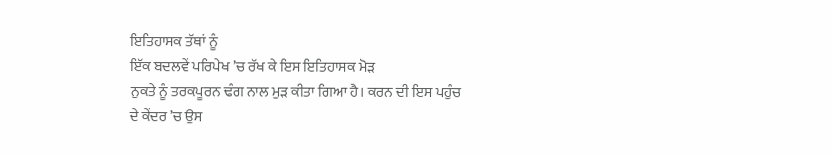ਇਤਿਹਾਸਕ ਤੱਥਾਂ ਨੂੰ
ਇੱਕ ਬਦਲਵੇਂ ਪਰਿਪੇਖ ’ਚ ਰੱਖ ਕੇ ਇਸ ਇਤਿਹਾਸਕ ਮੋੜ
ਨੁਕਤੇ ਨੂੰ ਤਰਕਪੂਰਨ ਢੰਗ ਨਾਲ ਮੁੜ ਕੀਤਾ ਗਿਆ ਹੈ। ਕਰਨ ਦੀ ਇਸ ਪਹੁੰਚ
ਦੇ ਕੇਂਦਰ ’ਚ ਉਸ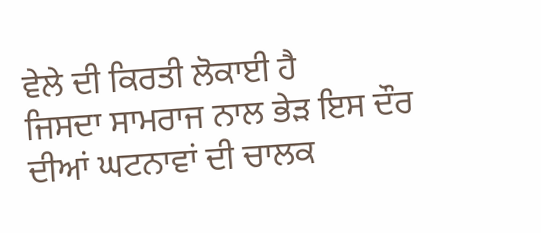ਵੇਲੇ ਦੀ ਕਿਰਤੀ ਲੋਕਾਈ ਹੈ
ਜਿਸਦਾ ਸਾਮਰਾਜ ਨਾਲ ਭੇੜ ਇਸ ਦੌਰ ਦੀਆਂ ਘਟਨਾਵਾਂ ਦੀ ਚਾਲਕ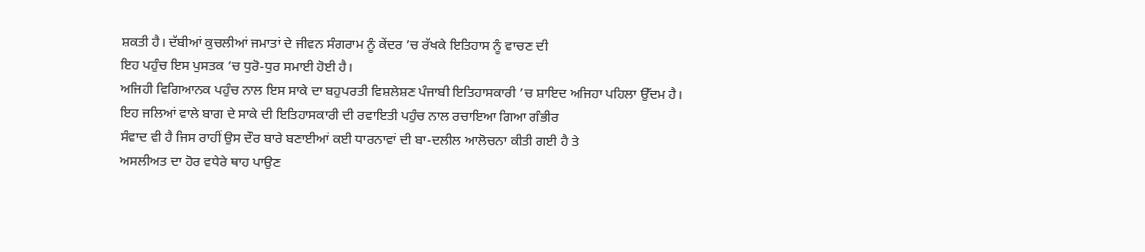ਸ਼ਕਤੀ ਹੈ। ਦੱਬੀਆਂ ਕੁਚਲੀਆਂ ਜਮਾਤਾਂ ਦੇ ਜੀਵਨ ਸੰਗਰਾਮ ਨੂੰ ਕੇਂਦਰ ’ਚ ਰੱਖਕੇ ਇਤਿਹਾਸ ਨੂੰ ਵਾਚਣ ਦੀ
ਇਹ ਪਹੁੰਚ ਇਸ ਪੁਸਤਕ ’ਚ ਧੁਰੋ-ਧੁਰ ਸਮਾਈ ਹੋਈ ਹੈ।
ਅਜਿਹੀ ਵਿਗਿਆਨਕ ਪਹੁੰਚ ਨਾਲ ਇਸ ਸਾਕੇ ਦਾ ਬਹੁਪਰਤੀ ਵਿਸ਼ਲੇਸ਼ਣ ਪੰਜਾਬੀ ਇਤਿਹਾਸਕਾਰੀ ’ਚ ਸ਼ਾਇਦ ਅਜਿਹਾ ਪਹਿਲਾ ਉੱਦਮ ਹੈ।
ਇਹ ਜਲਿਆਂ ਵਾਲੇ ਬਾਗ ਦੇ ਸਾਕੇ ਦੀ ਇਤਿਹਾਸਕਾਰੀ ਦੀ ਰਵਾਇਤੀ ਪਹੁੰਚ ਨਾਲ ਰਚਾਇਆ ਗਿਆ ਗੰਭੀਰ
ਸੰਵਾਦ ਵੀ ਹੈ ਜਿਸ ਰਾਹੀਂ ਉਸ ਦੌਰ ਬਾਰੇ ਬਣਾਈਆਂ ਕਈ ਧਾਰਨਾਵਾਂ ਦੀ ਬਾ-ਦਲੀਲ ਆਲੋਚਨਾ ਕੀਤੀ ਗਈ ਹੈ ਤੇ
ਅਸਲੀਅਤ ਦਾ ਹੋਰ ਵਧੇਰੇ ਥਾਹ ਪਾਉਣ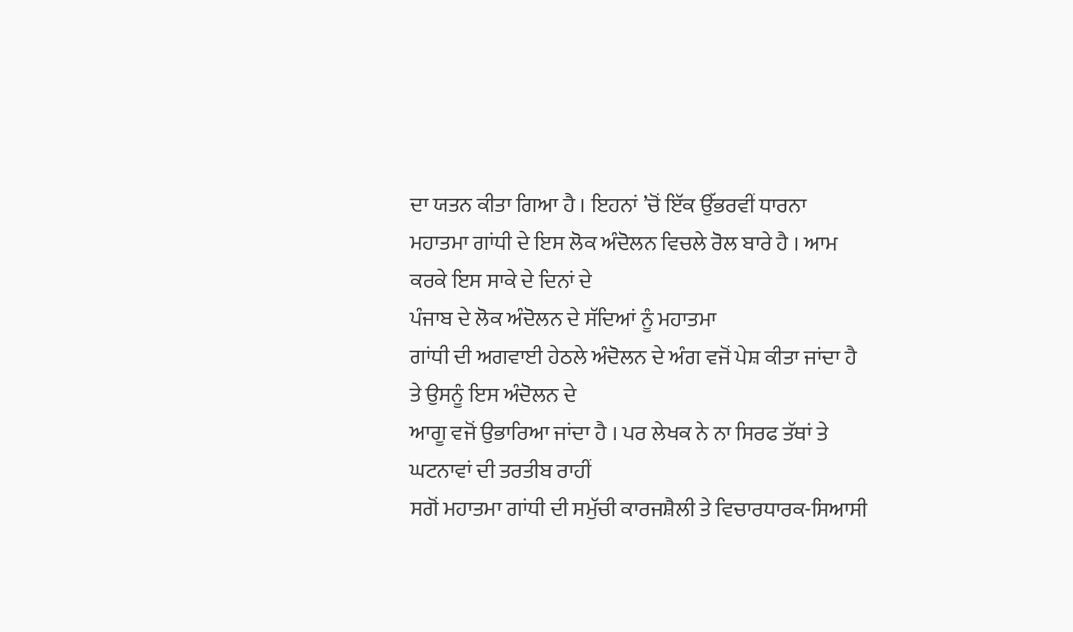ਦਾ ਯਤਨ ਕੀਤਾ ਗਿਆ ਹੈ । ਇਹਨਾਂ ’ਚੋਂ ਇੱਕ ਉੱਭਰਵੀਂ ਧਾਰਨਾ
ਮਹਾਤਮਾ ਗਾਂਧੀ ਦੇ ਇਸ ਲੋਕ ਅੰਦੋਲਨ ਵਿਚਲੇ ਰੋਲ ਬਾਰੇ ਹੈ । ਆਮ ਕਰਕੇ ਇਸ ਸਾਕੇ ਦੇ ਦਿਨਾਂ ਦੇ
ਪੰਜਾਬ ਦੇ ਲੋਕ ਅੰਦੋਲਨ ਦੇ ਸੱਦਿਆਂ ਨੂੰ ਮਹਾਤਮਾ
ਗਾਂਧੀ ਦੀ ਅਗਵਾਈ ਹੇਠਲੇ ਅੰਦੋਲਨ ਦੇ ਅੰਗ ਵਜੋਂ ਪੇਸ਼ ਕੀਤਾ ਜਾਂਦਾ ਹੈ ਤੇ ਉਸਨੂੰ ਇਸ ਅੰਦੋਲਨ ਦੇ
ਆਗੂ ਵਜੋਂ ਉਭਾਰਿਆ ਜਾਂਦਾ ਹੈ । ਪਰ ਲੇਖਕ ਨੇ ਨਾ ਸਿਰਫ ਤੱਥਾਂ ਤੇ ਘਟਨਾਵਾਂ ਦੀ ਤਰਤੀਬ ਰਾਹੀਂ
ਸਗੋਂ ਮਹਾਤਮਾ ਗਾਂਧੀ ਦੀ ਸਮੁੱਚੀ ਕਾਰਜਸ਼ੈਲੀ ਤੇ ਵਿਚਾਰਧਾਰਕ-ਸਿਆਸੀ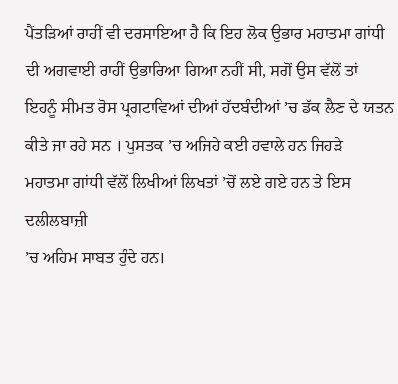ਪੈਂਤੜਿਆਂ ਰਾਹੀਂ ਵੀ ਦਰਸਾਇਆ ਹੈ ਕਿ ਇਹ ਲੋਕ ਉਭਾਰ ਮਹਾਤਮਾ ਗਾਂਧੀ
ਦੀ ਅਗਵਾਈ ਰਾਹੀਂ ਉਭਾਰਿਆ ਗਿਆ ਨਹੀਂ ਸੀ, ਸਗੋਂ ਉਸ ਵੱਲੋਂ ਤਾਂ ਇਹਨੂੰ ਸੀਮਤ ਰੋਸ ਪ੍ਰਗਟਾਵਿਆਂ ਦੀਆਂ ਹੱਦਬੰਦੀਆਂ ’ਚ ਡੱਕ ਲੈਣ ਦੇ ਯਤਨ ਕੀਤੇ ਜਾ ਰਹੇ ਸਨ । ਪੁਸਤਕ ’ਚ ਅਜਿਹੇ ਕਈ ਹਵਾਲੇ ਹਨ ਜਿਹੜੇ
ਮਹਾਤਮਾ ਗਾਂਧੀ ਵੱਲੋਂ ਲਿਖੀਆਂ ਲਿਖਤਾਂ ’ਚੋਂ ਲਏ ਗਏ ਹਨ ਤੇ ਇਸ ਦਲੀਲਬਾਜ਼ੀ
’ਚ ਅਹਿਮ ਸਾਬਤ ਹੁੰਦੇ ਹਨ।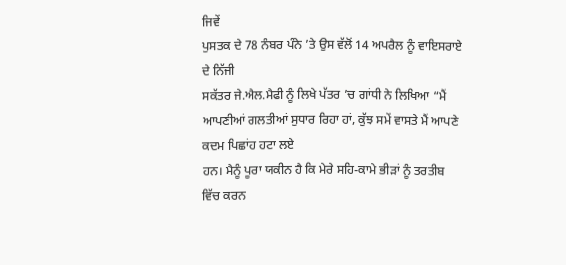ਜਿਵੇਂ
ਪੁਸਤਕ ਦੇ 78 ਨੰਬਰ ਪੰਨੇ ’ਤੇ ਉਸ ਵੱਲੋਂ 14 ਅਪਰੈਲ ਨੂੰ ਵਾਇਸਰਾਏ ਦੇ ਨਿੱਜੀ
ਸਕੱਤਰ ਜੇ.ਐਲ.ਮੈਫੀ ਨੂੰ ਲਿਖੇ ਪੱਤਰ ’ਚ ਗਾਂਧੀ ਨੇ ਲਿਖਿਆ “ਮੈਂ ਆਪਣੀਆਂ ਗਲਤੀਆਂ ਸੁਧਾਰ ਰਿਹਾ ਹਾਂ, ਕੁੱਝ ਸਮੇਂ ਵਾਸਤੇ ਮੈਂ ਆਪਣੇ ਕਦਮ ਪਿਛਾਂਹ ਹਟਾ ਲਏ
ਹਨ। ਮੈਨੂੰ ਪੂਰਾ ਯਕੀਨ ਹੈ ਕਿ ਮੇਰੇ ਸਹਿ-ਕਾਮੇ ਭੀੜਾਂ ਨੂੰ ਤਰਤੀਬ ਵਿੱਚ ਕਰਨ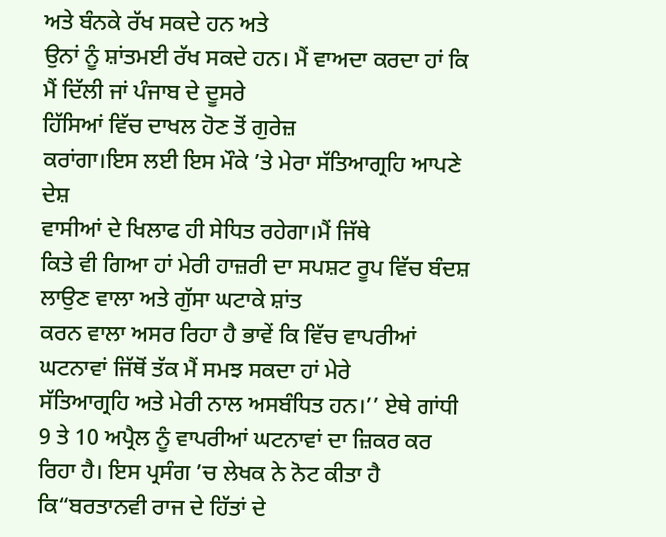ਅਤੇ ਬੰਨਕੇ ਰੱਖ ਸਕਦੇ ਹਨ ਅਤੇ
ਉਨਾਂ ਨੂੰ ਸ਼ਾਂਤਮਈ ਰੱਖ ਸਕਦੇ ਹਨ। ਮੈਂ ਵਾਅਦਾ ਕਰਦਾ ਹਾਂ ਕਿ ਮੈਂ ਦਿੱਲੀ ਜਾਂ ਪੰਜਾਬ ਦੇ ਦੂਸਰੇ
ਹਿੱਸਿਆਂ ਵਿੱਚ ਦਾਖਲ ਹੋਣ ਤੋਂ ਗੁਰੇਜ਼
ਕਰਾਂਗਾ।ਇਸ ਲਈ ਇਸ ਮੌਕੇ ’ਤੇ ਮੇਰਾ ਸੱਤਿਆਗ੍ਰਹਿ ਆਪਣੇ ਦੇਸ਼
ਵਾਸੀਆਂ ਦੇ ਖਿਲਾਫ ਹੀ ਸੇਧਿਤ ਰਹੇਗਾ।ਮੈਂ ਜਿੱਥੇ
ਕਿਤੇ ਵੀ ਗਿਆ ਹਾਂ ਮੇਰੀ ਹਾਜ਼ਰੀ ਦਾ ਸਪਸ਼ਟ ਰੂਪ ਵਿੱਚ ਬੰਦਸ਼ ਲਾਉਣ ਵਾਲਾ ਅਤੇ ਗੁੱਸਾ ਘਟਾਕੇ ਸ਼ਾਂਤ
ਕਰਨ ਵਾਲਾ ਅਸਰ ਰਿਹਾ ਹੈ ਭਾਵੇਂ ਕਿ ਵਿੱਚ ਵਾਪਰੀਆਂ ਘਟਨਾਵਾਂ ਜਿੱਥੋਂ ਤੱਕ ਮੈਂ ਸਮਝ ਸਕਦਾ ਹਾਂ ਮੇਰੇ
ਸੱਤਿਆਗ੍ਰਹਿ ਅਤੇ ਮੇਰੀ ਨਾਲ ਅਸਬੰਧਿਤ ਹਨ।’’ ਏਥੇ ਗਾਂਧੀ 9 ਤੇ 10 ਅਪ੍ਰੈਲ ਨੂੰ ਵਾਪਰੀਆਂ ਘਟਨਾਵਾਂ ਦਾ ਜ਼ਿਕਰ ਕਰ ਰਿਹਾ ਹੈ। ਇਸ ਪ੍ਰਸੰਗ ’ਚ ਲੇਖਕ ਨੇ ਨੋਟ ਕੀਤਾ ਹੈ ਕਿ“ਬਰਤਾਨਵੀ ਰਾਜ ਦੇ ਹਿੱਤਾਂ ਦੇ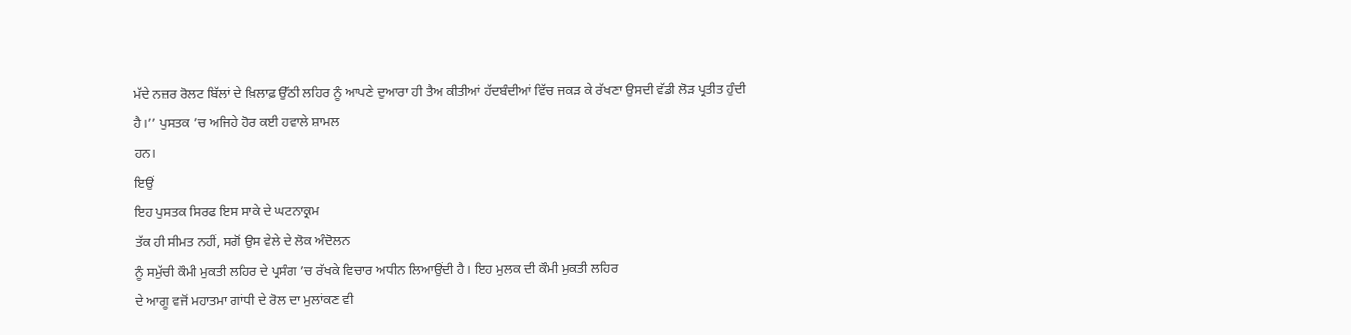ਮੱਦੇ ਨਜ਼ਰ ਰੋਲਟ ਬਿੱਲਾਂ ਦੇ ਖ਼ਿਲਾਫ਼ ਉੱਠੀ ਲਹਿਰ ਨੂੰ ਆਪਣੇ ਦੁਆਰਾ ਹੀ ਤੈਅ ਕੀਤੀਆਂ ਹੱਦਬੰਦੀਆਂ ਵਿੱਚ ਜਕੜ ਕੇ ਰੱਖਣਾ ਉਸਦੀ ਵੱਡੀ ਲੋੜ ਪ੍ਰਤੀਤ ਹੁੰਦੀ
ਹੈ।’’ ਪੁਸਤਕ ’ਚ ਅਜਿਹੇ ਹੋਰ ਕਈ ਹਵਾਲੇ ਸ਼ਾਮਲ
ਹਨ।
ਇਉਂ
ਇਹ ਪੁਸਤਕ ਸਿਰਫ ਇਸ ਸਾਕੇ ਦੇ ਘਟਨਾਕ੍ਰਮ
ਤੱਕ ਹੀ ਸੀਮਤ ਨਹੀਂ, ਸਗੋਂ ਉਸ ਵੇਲੇ ਦੇ ਲੋਕ ਅੰਦੋਲਨ
ਨੂੰ ਸਮੁੱਚੀ ਕੌਮੀ ਮੁਕਤੀ ਲਹਿਰ ਦੇ ਪ੍ਰਸੰਗ ’ਚ ਰੱਖਕੇ ਵਿਚਾਰ ਅਧੀਨ ਲਿਆਉਂਦੀ ਹੈ। ਇਹ ਮੁਲਕ ਦੀ ਕੌਮੀ ਮੁਕਤੀ ਲਹਿਰ
ਦੇ ਆਗੂ ਵਜੋਂ ਮਹਾਤਮਾ ਗਾਂਧੀ ਦੇ ਰੋਲ ਦਾ ਮੁਲਾਂਕਣ ਵੀ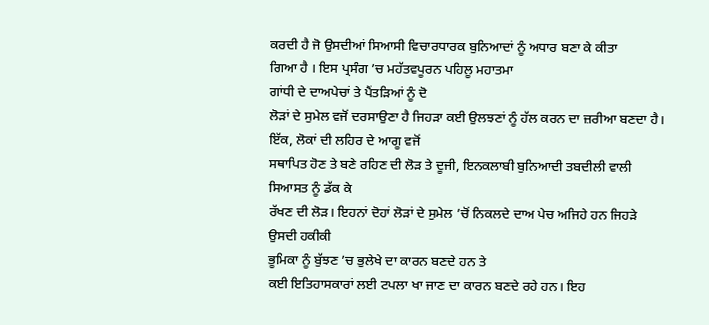ਕਰਦੀ ਹੈ ਜੋ ਉਸਦੀਆਂ ਸਿਆਸੀ ਵਿਚਾਰਧਾਰਕ ਬੁਨਿਆਦਾਂ ਨੂੰ ਅਧਾਰ ਬਣਾ ਕੇ ਕੀਤਾ
ਗਿਆ ਹੈ । ਇਸ ਪ੍ਰਸੰਗ ’ਚ ਮਹੱਤਵਪੂਰਨ ਪਹਿਲੂ ਮਹਾਤਮਾ
ਗਾਂਧੀ ਦੇ ਦਾਅਪੇਚਾਂ ਤੇ ਪੈਂਤੜਿਆਂ ਨੂੰ ਦੋ
ਲੋੜਾਂ ਦੇ ਸੁਮੇਲ ਵਜੋਂ ਦਰਸਾਉਣਾ ਹੈ ਜਿਹੜਾ ਕਈ ਉਲਝਣਾਂ ਨੂੰ ਹੱਲ ਕਰਨ ਦਾ ਜ਼ਰੀਆ ਬਣਦਾ ਹੈ। ਇੱਕ, ਲੋਕਾਂ ਦੀ ਲਹਿਰ ਦੇ ਆਗੂ ਵਜੋਂ
ਸਥਾਪਿਤ ਹੋਣ ਤੇ ਬਣੇ ਰਹਿਣ ਦੀ ਲੋੜ ਤੇ ਦੂਜੀ, ਇਨਕਲਾਬੀ ਬੁਨਿਆਦੀ ਤਬਦੀਲੀ ਵਾਲੀ ਸਿਆਸਤ ਨੂੰ ਡੱਕ ਕੇ
ਰੱਖਣ ਦੀ ਲੋੜ। ਇਹਨਾਂ ਦੋਹਾਂ ਲੋੜਾਂ ਦੇ ਸੁਮੇਲ ’ਚੋਂ ਨਿਕਲਦੇ ਦਾਅ ਪੇਚ ਅਜਿਹੇ ਹਨ ਜਿਹੜੇ ਉਸਦੀ ਹਕੀਕੀ
ਭੂਮਿਕਾ ਨੂੰ ਬੁੱਝਣ ’ਚ ਭੁਲੇਖੇ ਦਾ ਕਾਰਨ ਬਣਦੇ ਹਨ ਤੇ
ਕਈ ਇਤਿਹਾਸਕਾਰਾਂ ਲਈ ਟਪਲਾ ਖਾ ਜਾਣ ਦਾ ਕਾਰਨ ਬਣਦੇ ਰਹੇ ਹਨ। ਇਹ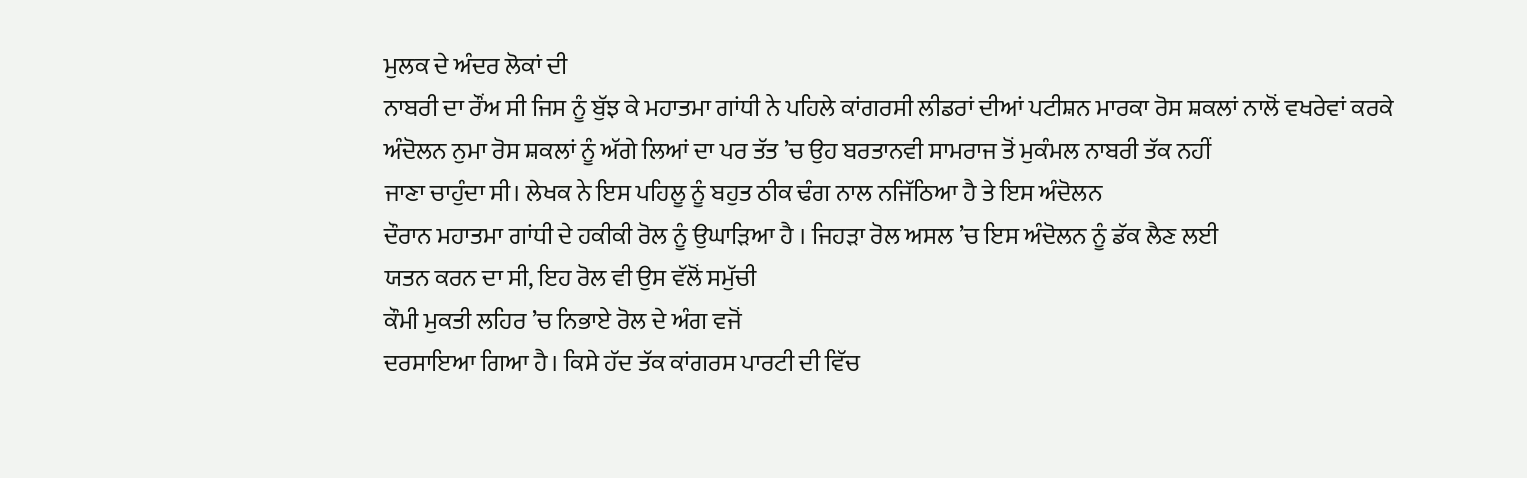ਮੁਲਕ ਦੇ ਅੰਦਰ ਲੋਕਾਂ ਦੀ
ਨਾਬਰੀ ਦਾ ਰੌਂਅ ਸੀ ਜਿਸ ਨੂੰ ਬੁੱਝ ਕੇ ਮਹਾਤਮਾ ਗਾਂਧੀ ਨੇ ਪਹਿਲੇ ਕਾਂਗਰਸੀ ਲੀਡਰਾਂ ਦੀਆਂ ਪਟੀਸ਼ਨ ਮਾਰਕਾ ਰੋਸ ਸ਼ਕਲਾਂ ਨਾਲੋਂ ਵਖਰੇਵਾਂ ਕਰਕੇ
ਅੰਦੋਲਨ ਨੁਮਾ ਰੋਸ ਸ਼ਕਲਾਂ ਨੂੰ ਅੱਗੇ ਲਿਆਂ ਦਾ ਪਰ ਤੱਤ ’ਚ ਉਹ ਬਰਤਾਨਵੀ ਸਾਮਰਾਜ ਤੋਂ ਮੁਕੰਮਲ ਨਾਬਰੀ ਤੱਕ ਨਹੀਂ
ਜਾਣਾ ਚਾਹੁੰਦਾ ਸੀ। ਲੇਖਕ ਨੇ ਇਸ ਪਹਿਲੂ ਨੂੰ ਬਹੁਤ ਠੀਕ ਢੰਗ ਨਾਲ ਨਜਿੱਠਿਆ ਹੈ ਤੇ ਇਸ ਅੰਦੋਲਨ
ਦੌਰਾਨ ਮਹਾਤਮਾ ਗਾਂਧੀ ਦੇ ਹਕੀਕੀ ਰੋਲ ਨੂੰ ਉਘਾੜਿਆ ਹੈ । ਜਿਹੜਾ ਰੋਲ ਅਸਲ ’ਚ ਇਸ ਅੰਦੋਲਨ ਨੂੰ ਡੱਕ ਲੈਣ ਲਈ
ਯਤਨ ਕਰਨ ਦਾ ਸੀ, ਇਹ ਰੋਲ ਵੀ ਉਸ ਵੱਲੋਂ ਸਮੁੱਚੀ
ਕੌਮੀ ਮੁਕਤੀ ਲਹਿਰ ’ਚ ਨਿਭਾਏ ਰੋਲ ਦੇ ਅੰਗ ਵਜੋਂ
ਦਰਸਾਇਆ ਗਿਆ ਹੈ। ਕਿਸੇ ਹੱਦ ਤੱਕ ਕਾਂਗਰਸ ਪਾਰਟੀ ਦੀ ਵਿੱਚ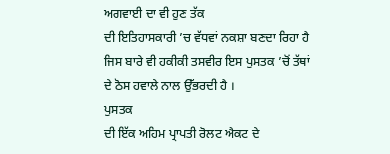ਅਗਵਾਈ ਦਾ ਵੀ ਹੁਣ ਤੱਕ
ਦੀ ਇਤਿਹਾਸਕਾਰੀ ’ਚ ਵੱਧਵਾਂ ਨਕਸ਼ਾ ਬਣਦਾ ਰਿਹਾ ਹੈ
ਜਿਸ ਬਾਰੇ ਵੀ ਹਕੀਕੀ ਤਸਵੀਰ ਇਸ ਪੁਸਤਕ ’ਚੋਂ ਤੱਥਾਂ ਦੇ ਠੋਸ ਹਵਾਲੇ ਨਾਲ ਉੱਭਰਦੀ ਹੈ ।
ਪੁਸਤਕ
ਦੀ ਇੱਕ ਅਹਿਮ ਪ੍ਰਾਪਤੀ ਰੋਲਟ ਐਕਟ ਦੇ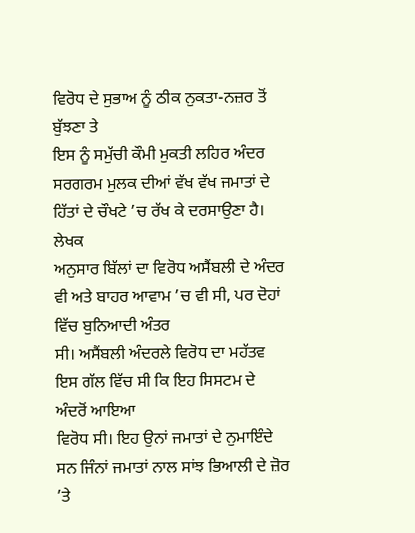ਵਿਰੋਧ ਦੇ ਸੁਭਾਅ ਨੂੰ ਠੀਕ ਨੁਕਤਾ-ਨਜ਼ਰ ਤੋਂ ਬੁੱਝਣਾ ਤੇ
ਇਸ ਨੂੰ ਸਮੁੱਚੀ ਕੌਮੀ ਮੁਕਤੀ ਲਹਿਰ ਅੰਦਰ ਸਰਗਰਮ ਮੁਲਕ ਦੀਆਂ ਵੱਖ ਵੱਖ ਜਮਾਤਾਂ ਦੇ ਹਿੱਤਾਂ ਦੇ ਚੌਖਟੇ ’ਚ ਰੱਖ ਕੇ ਦਰਸਾਉਣਾ ਹੈ। ਲੇਖਕ
ਅਨੁਸਾਰ ਬਿੱਲਾਂ ਦਾ ਵਿਰੋਧ ਅਸੈਂਬਲੀ ਦੇ ਅੰਦਰ ਵੀ ਅਤੇ ਬਾਹਰ ਆਵਾਮ ’ਚ ਵੀ ਸੀ, ਪਰ ਦੋਹਾਂ ਵਿੱਚ ਬੁਨਿਆਦੀ ਅੰਤਰ
ਸੀ। ਅਸੈਂਬਲੀ ਅੰਦਰਲੇ ਵਿਰੋਧ ਦਾ ਮਹੱਤਵ ਇਸ ਗੱਲ ਵਿੱਚ ਸੀ ਕਿ ਇਹ ਸਿਸਟਮ ਦੇ ਅੰਦਰੋਂ ਆਇਆ
ਵਿਰੋਧ ਸੀ। ਇਹ ਉਨਾਂ ਜਮਾਤਾਂ ਦੇ ਨੁਮਾਇੰਦੇ ਸਨ ਜਿੰਨਾਂ ਜਮਾਤਾਂ ਨਾਲ ਸਾਂਝ ਭਿਆਲੀ ਦੇ ਜ਼ੋਰ ’ਤੇ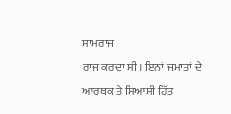ਸਾਮਰਾਜ
ਰਾਜ ਕਰਦਾ ਸੀ। ਇਨਾਂ ਜਮਾਤਾਂ ਦੇ ਆਰਥਕ ਤੇ ਸਿਆਸੀ ਹਿੱਤ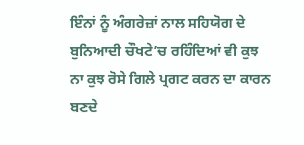ਇੰਨਾਂ ਨੂੰ ਅੰਗਰੇਜ਼ਾਂ ਨਾਲ ਸਹਿਯੋਗ ਦੇ
ਬੁਨਿਆਦੀ ਚੌਖਟੇ’ਚ ਰਹਿੰਦਿਆਂ ਵੀ ਕੁਝ ਨਾ ਕੁਝ ਰੋਸੇ ਗਿਲੇ ਪ੍ਰਗਟ ਕਰਨ ਦਾ ਕਾਰਨ ਬਣਦੇ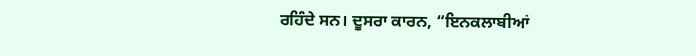ਰਹਿੰਦੇ ਸਨ। ਦੂਸਰਾ ਕਾਰਨ, “ਇਨਕਲਾਬੀਆਂ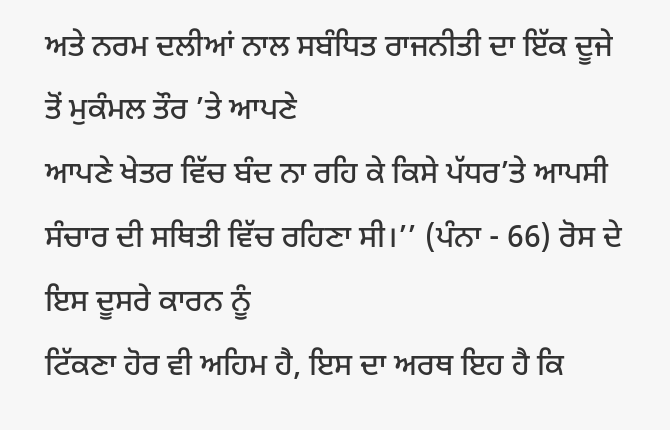ਅਤੇ ਨਰਮ ਦਲੀਆਂ ਨਾਲ ਸਬੰਧਿਤ ਰਾਜਨੀਤੀ ਦਾ ਇੱਕ ਦੂਜੇ ਤੋਂ ਮੁਕੰਮਲ ਤੌਰ ’ਤੇ ਆਪਣੇ
ਆਪਣੇ ਖੇਤਰ ਵਿੱਚ ਬੰਦ ਨਾ ਰਹਿ ਕੇ ਕਿਸੇ ਪੱਧਰ’ਤੇ ਆਪਸੀ ਸੰਚਾਰ ਦੀ ਸਥਿਤੀ ਵਿੱਚ ਰਹਿਣਾ ਸੀ।’’ (ਪੰਨਾ - 66) ਰੋਸ ਦੇ ਇਸ ਦੂਸਰੇ ਕਾਰਨ ਨੂੰ
ਟਿੱਕਣਾ ਹੋਰ ਵੀ ਅਹਿਮ ਹੈ, ਇਸ ਦਾ ਅਰਥ ਇਹ ਹੈ ਕਿ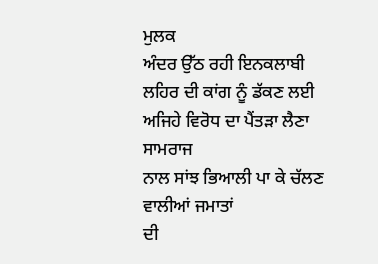ਮੁਲਕ
ਅੰਦਰ ਉੱਠ ਰਹੀ ਇਨਕਲਾਬੀ ਲਹਿਰ ਦੀ ਕਾਂਗ ਨੂੰ ਡੱਕਣ ਲਈ ਅਜਿਹੇ ਵਿਰੋਧ ਦਾ ਪੈਂਤੜਾ ਲੈਣਾ ਸਾਮਰਾਜ
ਨਾਲ ਸਾਂਝ ਭਿਆਲੀ ਪਾ ਕੇ ਚੱਲਣ ਵਾਲੀਆਂ ਜਮਾਤਾਂ
ਦੀ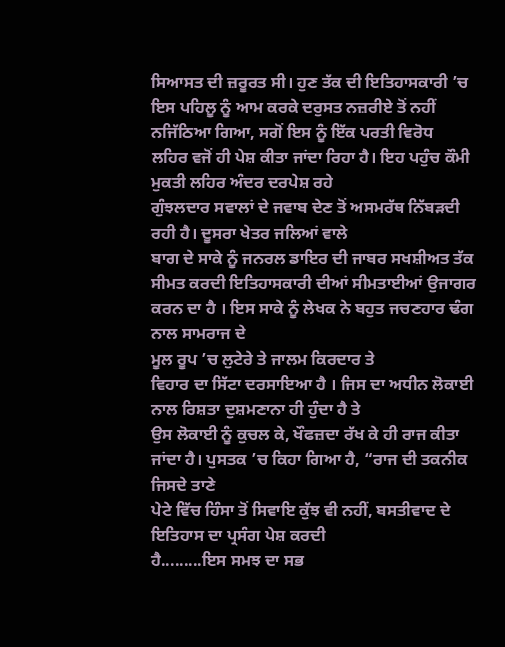ਸਿਆਸਤ ਦੀ ਜ਼ਰੂਰਤ ਸੀ। ਹੁਣ ਤੱਕ ਦੀ ਇਤਿਹਾਸਕਾਰੀ ’ਚ ਇਸ ਪਹਿਲੂ ਨੂੰ ਆਮ ਕਰਕੇ ਦਰੁਸਤ ਨਜ਼ਰੀਏ ਤੋਂ ਨਹੀਂ
ਨਜਿੱਠਿਆ ਗਿਆ, ਸਗੋਂ ਇਸ ਨੂੰ ਇੱਕ ਪਰਤੀ ਵਿਰੋਧ
ਲਹਿਰ ਵਜੋਂ ਹੀ ਪੇਸ਼ ਕੀਤਾ ਜਾਂਦਾ ਰਿਹਾ ਹੈ। ਇਹ ਪਹੁੰਚ ਕੌਮੀ ਮੁਕਤੀ ਲਹਿਰ ਅੰਦਰ ਦਰਪੇਸ਼ ਰਹੇ
ਗੁੰਝਲਦਾਰ ਸਵਾਲਾਂ ਦੇ ਜਵਾਬ ਦੇਣ ਤੋਂ ਅਸਮਰੱਥ ਨਿੱਬੜਦੀ ਰਹੀ ਹੈ। ਦੂਸਰਾ ਖੇਤਰ ਜਲਿਆਂ ਵਾਲੇ
ਬਾਗ ਦੇ ਸਾਕੇ ਨੂੰ ਜਨਰਲ ਡਾਇਰ ਦੀ ਜਾਬਰ ਸਖਸ਼ੀਅਤ ਤੱਕ ਸੀਮਤ ਕਰਦੀ ਇਤਿਹਾਸਕਾਰੀ ਦੀਆਂ ਸੀਮਤਾਈਆਂ ਉਜਾਗਰ ਕਰਨ ਦਾ ਹੈ । ਇਸ ਸਾਕੇ ਨੂੰ ਲੇਖਕ ਨੇ ਬਹੁਤ ਜਚਣਹਾਰ ਢੰਗ ਨਾਲ ਸਾਮਰਾਜ ਦੇ
ਮੂਲ ਰੂਪ ’ਚ ਲੁਟੇਰੇ ਤੇ ਜਾਲਮ ਕਿਰਦਾਰ ਤੇ
ਵਿਹਾਰ ਦਾ ਸਿੱਟਾ ਦਰਸਾਇਆ ਹੈ । ਜਿਸ ਦਾ ਅਧੀਨ ਲੋਕਾਈ ਨਾਲ ਰਿਸ਼ਤਾ ਦੁਸ਼ਮਣਾਨਾ ਹੀ ਹੁੰਦਾ ਹੈ ਤੇ
ਉਸ ਲੋਕਾਈ ਨੂੰ ਕੁਚਲ ਕੇ, ਖੌਫਜ਼ਦਾ ਰੱਖ ਕੇ ਹੀ ਰਾਜ ਕੀਤਾ
ਜਾਂਦਾ ਹੈ। ਪੁਸਤਕ ’ਚ ਕਿਹਾ ਗਿਆ ਹੈ, “ਰਾਜ ਦੀ ਤਕਨੀਕ ਜਿਸਦੇ ਤਾਣੇ
ਪੇਟੇ ਵਿੱਚ ਹਿੰਸਾ ਤੋਂ ਸਿਵਾਇ ਕੁੱਝ ਵੀ ਨਹੀਂ, ਬਸਤੀਵਾਦ ਦੇ ਇਤਿਹਾਸ ਦਾ ਪ੍ਰਸੰਗ ਪੇਸ਼ ਕਰਦੀ
ਹੈ.........ਇਸ ਸਮਝ ਦਾ ਸਭ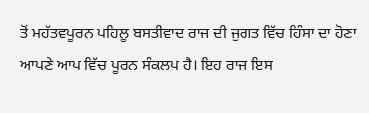ਤੋਂ ਮਹੱਤਵਪੂਰਨ ਪਹਿਲੂ ਬਸਤੀਵਾਦ ਰਾਜ ਦੀ ਜੁਗਤ ਵਿੱਚ ਹਿੰਸਾ ਦਾ ਹੋਣਾ
ਆਪਣੇ ਆਪ ਵਿੱਚ ਪੂਰਨ ਸੰਕਲਪ ਹੈ। ਇਹ ਰਾਜ ਇਸ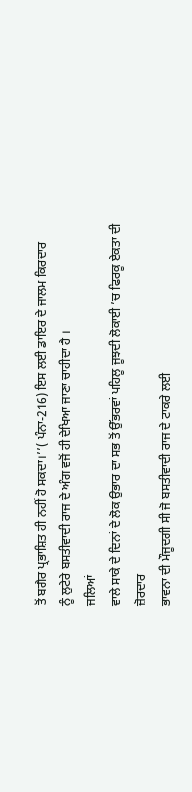ਤੋਂ ਬਗੈਰ ਪ੍ਰਭਾਸ਼ਿਤ ਹੀ ਨਹੀਂ ਹੋ ਸਕਦਾ।’’( ਪੰਨਾ-216) ਇਸ ਲਈ ਡਾਇਰ ਦੇ ਜਾਲਮ ਕਿਰਦਾਰ
ਨੂੰ ਲੁਟੇਰੇ ਬਸਤੀਵਾਦੀ ਰਾਜ ਦੇ ਅੰਗ ਵਜੋਂ ਹੀ ਦੇਖਿਆ ਜਾਣਾ ਚਾਹੀਦਾ ਹੈ ।
ਜਲਿਆਂ
ਵਾਲੇ ਸਾਕੇ ਦੇ ਦਿਨਾਂ ਦੇ ਲੋਕ ਉਭਾਰ ਦਾ ਸਭ ਤੋਂ ਉੱਭਰਵਾਂ ਪਹਿਲੂ ਜੂਝਦੀ ਲੋਕਾਈ ’ਚ ਫਿਰਕੂ ਏਕਤਾ ਦੀ ਜ਼ੋਰਦਾਰ
ਭਾਵਨਾ ਦੀ ਮੌਜੂਦਗੀ ਸੀ ਜੋ ਬਸਤੀਵਾਦੀ ਰਾਜ ਦੇ ਟਾਕਰੇ ਲਈ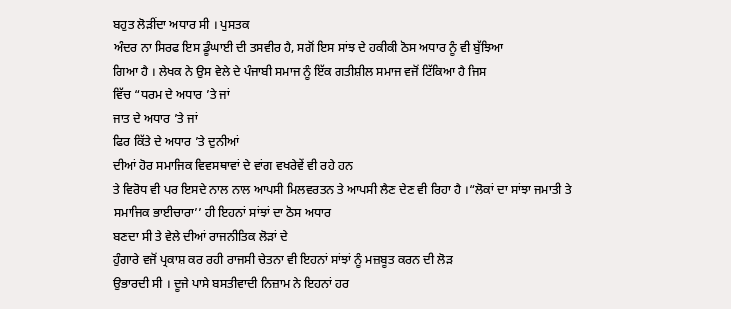ਬਹੁਤ ਲੋੜੀਂਦਾ ਅਧਾਰ ਸੀ । ਪੁਸਤਕ
ਅੰਦਰ ਨਾ ਸਿਰਫ ਇਸ ਡੂੰਘਾਈ ਦੀ ਤਸਵੀਰ ਹੈ, ਸਗੋਂ ਇਸ ਸਾਂਝ ਦੇ ਹਕੀਕੀ ਠੋਸ ਅਧਾਰ ਨੂੰ ਵੀ ਬੁੱਝਿਆ
ਗਿਆ ਹੈ । ਲੇਖਕ ਨੇ ਉਸ ਵੇਲੇ ਦੇ ਪੰਜਾਬੀ ਸਮਾਜ ਨੂੰ ਇੱਕ ਗਤੀਸ਼ੀਲ ਸਮਾਜ ਵਜੋਂ ਟਿੱਕਿਆ ਹੈ ਜਿਸ
ਵਿੱਚ “ਧਰਮ ਦੇ ਅਧਾਰ ’ਤੇ ਜਾਂ
ਜਾਤ ਦੇ ਅਧਾਰ ’ਤੇ ਜਾਂ
ਫਿਰ ਕਿੱਤੇ ਦੇ ਅਧਾਰ ’ਤੇ ਦੁਨੀਆਂ
ਦੀਆਂ ਹੋਰ ਸਮਾਜਿਕ ਵਿਵਸਥਾਵਾਂ ਦੇ ਵਾਂਗ ਵਖਰੇਵੇਂ ਵੀ ਰਹੇ ਹਨ
ਤੇ ਵਿਰੋਧ ਵੀ ਪਰ ਇਸਦੇ ਨਾਲ ਨਾਲ ਆਪਸੀ ਮਿਲਵਰਤਨ ਤੇ ਆਪਸੀ ਲੈਣ ਦੇਣ ਵੀ ਰਿਹਾ ਹੈ ।“ਲੋਕਾਂ ਦਾ ਸਾਂਝਾ ਜਮਾਤੀ ਤੇ
ਸਮਾਜਿਕ ਭਾਈਚਾਰਾ’’ ਹੀ ਇਹਨਾਂ ਸਾਂਝਾਂ ਦਾ ਠੋਸ ਅਧਾਰ
ਬਣਦਾ ਸੀ ਤੇ ਵੇਲੇ ਦੀਆਂ ਰਾਜਨੀਤਿਕ ਲੋੜਾਂ ਦੇ
ਹੁੰਗਾਰੇ ਵਜੋਂ ਪ੍ਰਕਾਸ਼ ਕਰ ਰਹੀ ਰਾਜਸੀ ਚੇਤਨਾ ਵੀ ਇਹਨਾਂ ਸਾਂਝਾਂ ਨੂੰ ਮਜ਼ਬੂਤ ਕਰਨ ਦੀ ਲੋੜ
ਉਭਾਰਦੀ ਸੀ । ਦੂਜੇ ਪਾਸੇ ਬਸਤੀਵਾਦੀ ਨਿਜ਼ਾਮ ਨੇ ਇਹਨਾਂ ਹਰ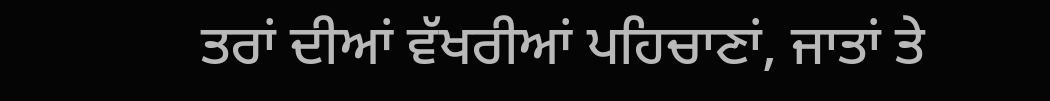ਤਰਾਂ ਦੀਆਂ ਵੱਖਰੀਆਂ ਪਹਿਚਾਣਾਂ, ਜਾਤਾਂ ਤੇ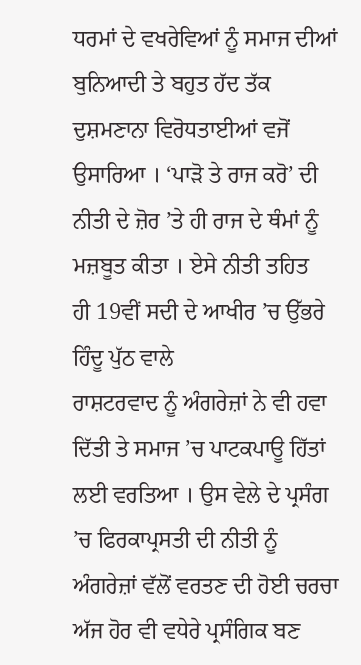ਧਰਮਾਂ ਦੇ ਵਖਰੇਵਿਆਂ ਨੂੰ ਸਮਾਜ ਦੀਆਂ ਬੁਨਿਆਦੀ ਤੇ ਬਹੁਤ ਹੱਦ ਤੱਕ ਦੁਸ਼ਮਣਾਨਾ ਵਿਰੋਧਤਾਈਆਂ ਵਜੋਂ ਉਸਾਰਿਆ । ‘ਪਾੜੋ ਤੇ ਰਾਜ ਕਰੋ’ ਦੀ ਨੀਤੀ ਦੇ ਜ਼ੋਰ ’ਤੇ ਹੀ ਰਾਜ ਦੇ ਥੰਮਾਂ ਨੂੰ ਮਜ਼ਬੂਤ ਕੀਤਾ । ਏਸੇ ਨੀਤੀ ਤਹਿਤ
ਹੀ 19ਵੀਂ ਸਦੀ ਦੇ ਆਖੀਰ ’ਚ ਉੱਭਰੇ ਹਿੰਦੂ ਪੁੱਠ ਵਾਲੇ
ਰਾਸ਼ਟਰਵਾਦ ਨੂੰ ਅੰਗਰੇਜ਼ਾਂ ਨੇ ਵੀ ਹਵਾ ਦਿੱਤੀ ਤੇ ਸਮਾਜ ’ਚ ਪਾਟਕਪਾਊ ਹਿੱਤਾਂ ਲਈ ਵਰਤਿਆ । ਉਸ ਵੇਲੇ ਦੇ ਪ੍ਰਸੰਗ
’ਚ ਫਿਰਕਾਪ੍ਰਸਤੀ ਦੀ ਨੀਤੀ ਨੂੰ
ਅੰਗਰੇਜ਼ਾਂ ਵੱਲੋਂ ਵਰਤਣ ਦੀ ਹੋਈ ਚਰਚਾ ਅੱਜ ਹੋਰ ਵੀ ਵਧੇਰੇ ਪ੍ਰਸੰਗਿਕ ਬਣ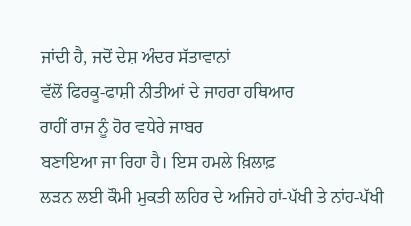ਜਾਂਦੀ ਹੈ, ਜਦੋਂ ਦੇਸ਼ ਅੰਦਰ ਸੱਤਾਵਾਨਾਂ
ਵੱਲੋਂ ਫਿਰਕੂ-ਫਾਸ਼ੀ ਨੀਤੀਆਂ ਦੇ ਜਾਹਰਾ ਹਥਿਆਰ
ਰਾਹੀਂ ਰਾਜ ਨੂੰ ਹੋਰ ਵਧੇਰੇ ਜਾਬਰ
ਬਣਾਇਆ ਜਾ ਰਿਹਾ ਹੈ। ਇਸ ਹਮਲੇ ਖ਼ਿਲਾਫ਼
ਲੜਨ ਲਈ ਕੌਮੀ ਮੁਕਤੀ ਲਹਿਰ ਦੇ ਅਜਿਹੇ ਹਾਂ-ਪੱਖੀ ਤੇ ਨਾਂਹ-ਪੱਖੀ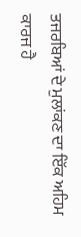ਤਜਰਬਿਆਂ ਦੇ ਮੁਲਾਂਕਣ ਦਾ ਇੱਕ ਅਹਿਮ ਕਾਰਜ ਹੈ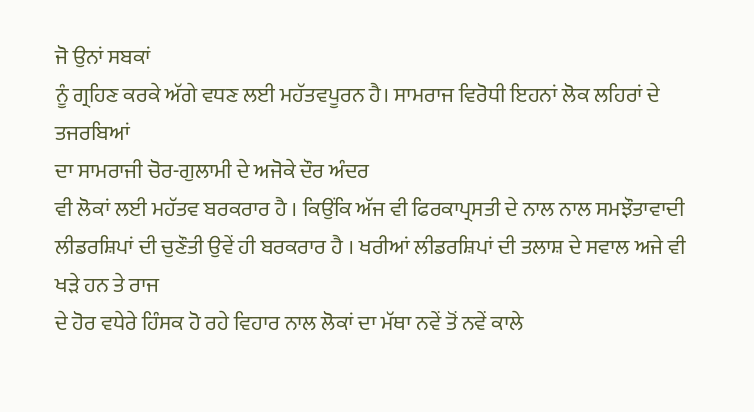ਜੋ ਉਨਾਂ ਸਬਕਾਂ
ਨੂੰ ਗ੍ਰਹਿਣ ਕਰਕੇ ਅੱਗੇ ਵਧਣ ਲਈ ਮਹੱਤਵਪੂਰਨ ਹੈ। ਸਾਮਰਾਜ ਵਿਰੋਧੀ ਇਹਨਾਂ ਲੋਕ ਲਹਿਰਾਂ ਦੇ ਤਜਰਬਿਆਂ
ਦਾ ਸਾਮਰਾਜੀ ਚੋਰ-ਗੁਲਾਮੀ ਦੇ ਅਜੋਕੇ ਦੌਰ ਅੰਦਰ
ਵੀ ਲੋਕਾਂ ਲਈ ਮਹੱਤਵ ਬਰਕਰਾਰ ਹੈ । ਕਿਉਂਕਿ ਅੱਜ ਵੀ ਫਿਰਕਾਪ੍ਰਸਤੀ ਦੇ ਨਾਲ ਨਾਲ ਸਮਝੌਤਾਵਾਦੀ
ਲੀਡਰਸ਼ਿਪਾਂ ਦੀ ਚੁਣੌਤੀ ਉਵੇਂ ਹੀ ਬਰਕਰਾਰ ਹੈ । ਖਰੀਆਂ ਲੀਡਰਸ਼ਿਪਾਂ ਦੀ ਤਲਾਸ਼ ਦੇ ਸਵਾਲ ਅਜੇ ਵੀ ਖੜੇ ਹਨ ਤੇ ਰਾਜ
ਦੇ ਹੋਰ ਵਧੇਰੇ ਹਿੰਸਕ ਹੋ ਰਹੇ ਵਿਹਾਰ ਨਾਲ ਲੋਕਾਂ ਦਾ ਮੱਥਾ ਨਵੇਂ ਤੋਂ ਨਵੇਂ ਕਾਲੇ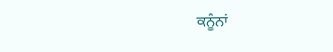ਕਨੂੰਨਾਂ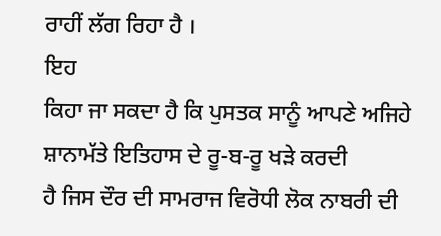ਰਾਹੀਂ ਲੱਗ ਰਿਹਾ ਹੈ ।
ਇਹ
ਕਿਹਾ ਜਾ ਸਕਦਾ ਹੈ ਕਿ ਪੁਸਤਕ ਸਾਨੂੰ ਆਪਣੇ ਅਜਿਹੇ ਸ਼ਾਨਾਮੱਤੇ ਇਤਿਹਾਸ ਦੇ ਰੂ-ਬ-ਰੂ ਖੜੇ ਕਰਦੀ
ਹੈ ਜਿਸ ਦੌਰ ਦੀ ਸਾਮਰਾਜ ਵਿਰੋਧੀ ਲੋਕ ਨਾਬਰੀ ਦੀ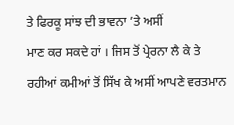ਤੇ ਫਿਰਕੂ ਸਾਂਝ ਦੀ ਭਾਵਨਾ ’ਤੇ ਅਸੀਂ
ਮਾਣ ਕਰ ਸਕਦੇ ਹਾਂ । ਜਿਸ ਤੋਂ ਪ੍ਰੇਰਨਾ ਲੈ ਕੇ ਤੇ ਰਹੀਆਂ ਕਮੀਆਂ ਤੋਂ ਸਿੱਖ ਕੇ ਅਸੀਂ ਆਪਣੇ ਵਰਤਮਾਨ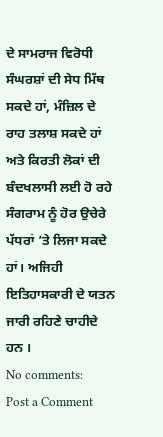ਦੇ ਸਾਮਰਾਜ ਵਿਰੋਧੀ
ਸੰਘਰਸ਼ਾਂ ਦੀ ਸੇਧ ਮਿੱਥ ਸਕਦੇ ਹਾਂ, ਮੰਜ਼ਿਲ ਦੇ ਰਾਹ ਤਲਾਸ਼ ਸਕਦੇ ਹਾਂ ਅਤੇ ਕਿਰਤੀ ਲੋਕਾਂ ਦੀ
ਬੰਦਖਲਾਸੀ ਲਈ ਹੋ ਰਹੇ ਸੰਗਰਾਮ ਨੂੰ ਹੋਰ ਉਚੇਰੇ ਪੱਧਰਾਂ ’ਤੇ ਲਿਜਾ ਸਕਦੇ ਹਾਂ। ਅਜਿਹੀ ਇਤਿਹਾਸਕਾਰੀ ਦੇ ਯਤਨ
ਜਾਰੀ ਰਹਿਣੇ ਚਾਹੀਦੇ ਹਨ ।
No comments:
Post a Comment